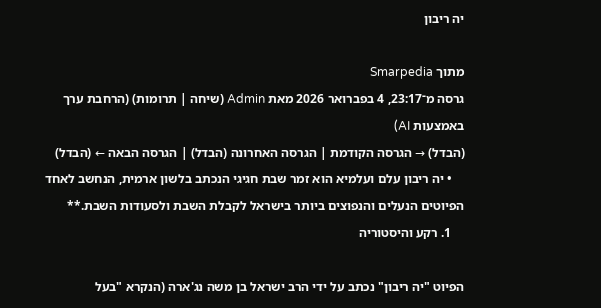יה ריבון

מתוך Smarpedia
גרסה מ־23:17, 4 בפברואר 2026 מאת Admin (שיחה | תרומות) (הרחבת ערך באמצעות AI)
(הבדל) → הגרסה הקודמת | הגרסה האחרונה (הבדל) | הגרסה הבאה ← (הבדל)
    • יה ריבון עלם ועלמיא הוא זמר שבת חגיגי הנכתב בלשון ארמית, הנחשב לאחד הפיוטים הנעלים והנפוצים ביותר בישראל לקבלת השבת ולסעודות השבת.**
    1. רקע והיסטוריה

הפיוט "יה ריבון" נכתב על ידי הרב ישראל בן משה נג'ארה (הנקרא "בעל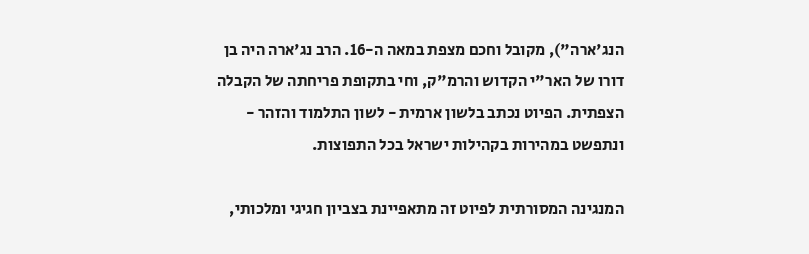הנג'ארה"), מקובל וחכם מצפת במאה ה-16. הרב נג'ארה היה בן דורו של האר"י הקדוש והרמ"ק, וחי בתקופת פריחתה של הקבלה הצפתית. הפיוט נכתב בלשון ארמית - לשון התלמוד והזהר - ונתפשט במהירות בקהילות ישראל בכל התפוצות.

המנגינה המסורתית לפיוט זה מתאפיינת בצביון חגיגי ומלכותי,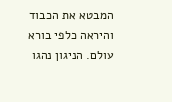המבטא את הכבוד והיראה כלפי בורא עולם. הניגון נהגו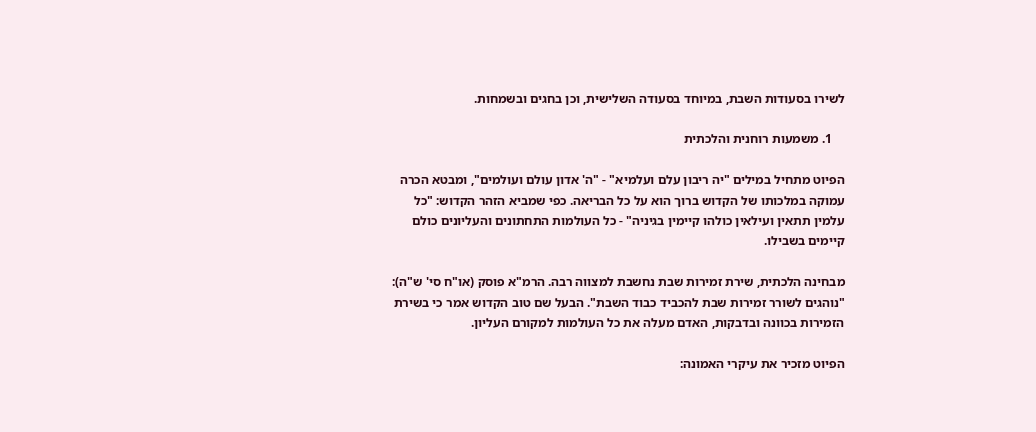לשירו בסעודות השבת, במיוחד בסעודה השלישית, וכן בחגים ובשמחות.

    1. משמעות רוחנית והלכתית

הפיוט מתחיל במילים "יה ריבון עלם ועלמיא" - "ה' אדון עולם ועולמים", ומבטא הכרה עמוקה במלכותו של הקדוש ברוך הוא על כל הבריאה. כפי שמביא הזהר הקדוש: "כל עלמין תתאין ועילאין כולהו קיימין בגיניה" - כל העולמות התחתונים והעליונים כולם קיימים בשבילו.

מבחינה הלכתית, שירת זמירות שבת נחשבת למצווה רבה. הרמ"א פוסק (או"ח סי' ש"ה): "נוהגים לשורר זמירות שבת להכביד כבוד השבת". הבעל שם טוב הקדוש אמר כי בשירת הזמירות בכוונה ובדבקות, האדם מעלה את כל העולמות למקורם העליון.

הפיוט מזכיר את עיקרי האמונה: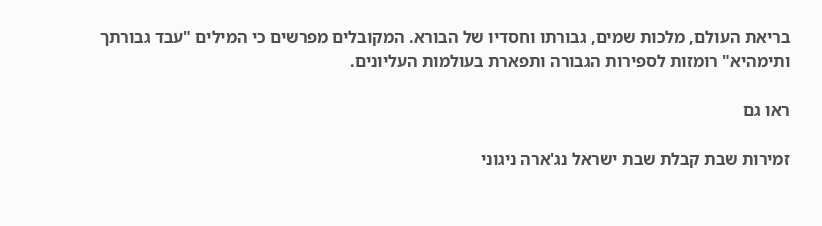בריאת העולם, מלכות שמים, גבורתו וחסדיו של הבורא. המקובלים מפרשים כי המילים "עבד גבורתך ותימהיא" רומזות לספירות הגבורה ותפארת בעולמות העליונים.

ראו גם

זמירות שבת קבלת שבת ישראל נג'ארה ניגוני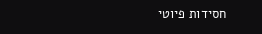חסידות פיוטי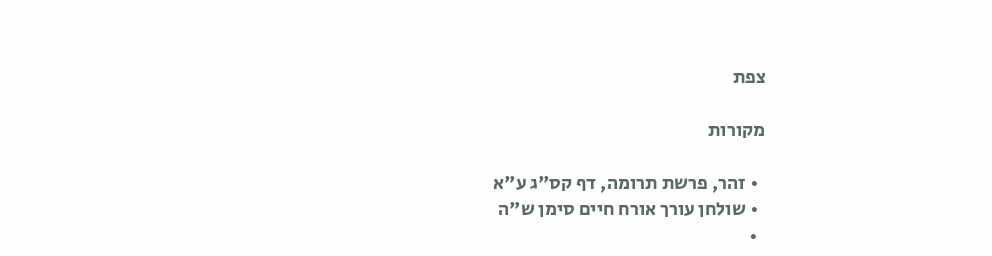צפת

מקורות

  • זהר, פרשת תרומה, דף קס"ג ע"א
  • שולחן עורך אורח חיים סימן ש"ה
  •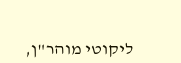ליקוטי מוהר"ן,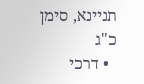תניינא, סימן כ"ג
  • דרכי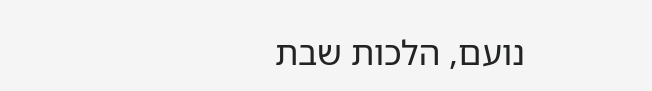נועם, הלכות שבת